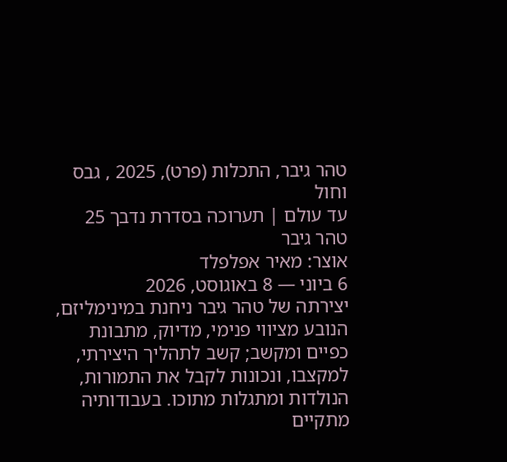טהר גיבר, התכלות (פרט), 2025 , גבס וחול
עד עולם | תערוכה בסדרת נדבך 25
טהר גיבר
אוצר: מאיר אפלפלד
6 ביוני — 8 באוגוסט, 2026
יצירתה של טהר גיבר ניחנת במינימליזם, הנובע מציווי פנימי, מדיוק, מתבונת כפיים ומקשב; קשב לתהליך היצירתי, למקצבו, ונכונות לקבל את התמורות, הנולדות ומתגלות מתוכו. בעבודותיה מתקיים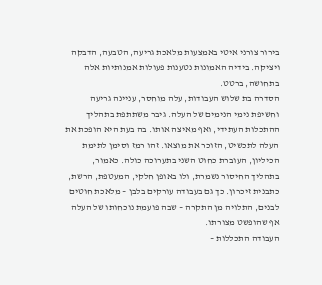בירור צורני איטי באמצעות מלאכת גריעה, הטבעה, הדבקה ויציקה. בידיה האמונות נטענות פעולות אמנותיות אלה בתחושה, ברטט.
הסדרה בת שלוש העבודות, עלה מוחסר, עניינה גריעה וחשיפת נימי הנימים של העלה. גיבר משתתפת בתהליך ההתכלות העתידי, ואף מאיצה אותו. בה בעת היא הופכת את העלה לתכשיט, הזוכר את מוצאו. זהו רמז וסימן לתימת הכיליון, העוברת כחוט השני בתערוכה כולה. כאמור, בתהליך החיסור נשמרת, ולו באופן חלקי, המעטפת, הרשת, כתבנית זיכרון. כך גם בעבודה עורקים בלבן – מלאכת חוטים לבנים, התלויה מן התקרה – שבה פועמת נוכחותו של העלה אף שהופשט מצורתו.
העבודה התכללות –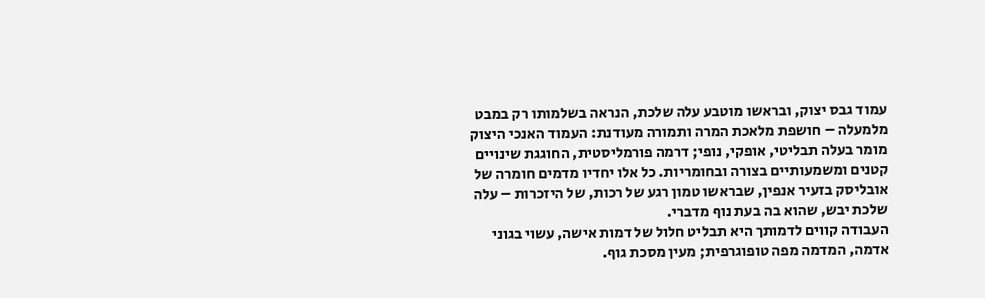עמוד גבס יצוק, ובראשו מוטבע עלה שלכת, הנראה בשלמותו רק במבט מלמעלה – חושפת מלאכת המרה ותמורה מעודנת: העמוד האנכי היצוק מומר בעלה תבליטי, אופקי, נופי; דרמה פורמליסטית, החוגגת שינויים קטנים ומשמעותיים בצורה ובחומריות. כל אלו יחדיו מדמים חומרה של אובליסק בזעיר אנפין, שבראשו טמון רגע של רכות, של היזכרות – עלה שלכת יבש, שהוא בה בעת נוף מדברי.
העבודה קווים לדמותך היא תבליט חלול של דמות אישה, עשוי בגוני אדמה, המדמה מפה טופוגרפית; מעין מסכת גוף.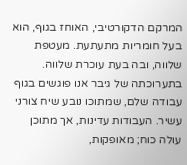המרקם הדקורטיבי, האוחז בגוף, הוא בעל חומריות מתעתעת. מעטפת שלווה, ובה בעת עוכרת שלווה.
בתערוכתה של גיבר אנו פוגשים בגוף עבודה שלם, שמתוכו נובע שיח צורני עשיר. העבודות עדינות, אך מתוכן עולה כוח; מאופקות,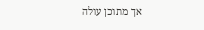אך מתוכן עולה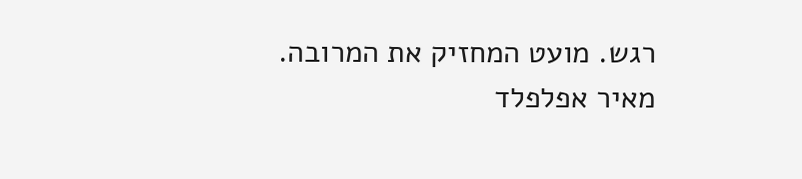רגש. מועט המחזיק את המרובה.
מאיר אפלפלד